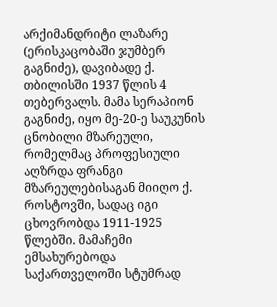არქიმანდრიტი ლაზარე (ერისკაცობაში ჯუმბერ გაგნიძე), დავიბადე ქ. თბილისში 1937 წლის 4 თებერვალს. მამა სერაპიონ გაგნიძე, იყო მე-20-ე საუკუნის ცნობილი მზარეული, რომელმაც პროფესიული აღზრდა ფრანგი მზარეულებისაგან მიიღო ქ. როსტოვში, სადაც იგი ცხოვრობდა 1911-1925 წლებში. მამაჩემი ემსახურებოდა საქართველოში სტუმრად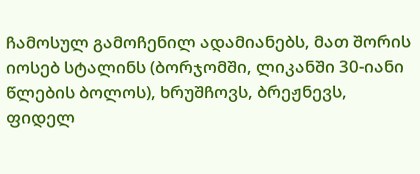ჩამოსულ გამოჩენილ ადამიანებს, მათ შორის იოსებ სტალინს (ბორჯომში, ლიკანში 30-იანი წლების ბოლოს), ხრუშჩოვს, ბრეჟნევს, ფიდელ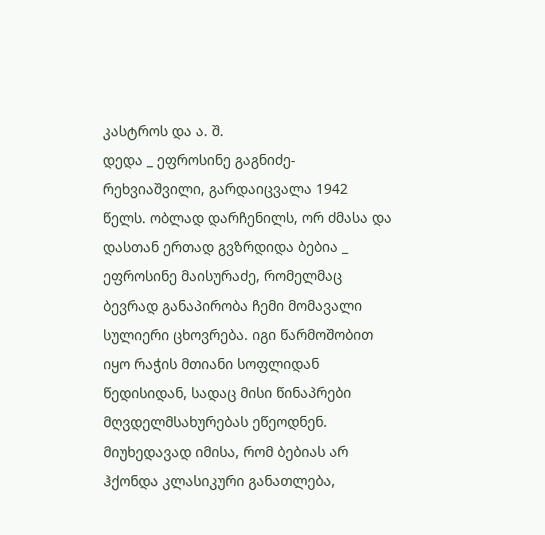კასტროს და ა. შ.
დედა _ ეფროსინე გაგნიძე-რეხვიაშვილი, გარდაიცვალა 1942 წელს. ობლად დარჩენილს, ორ ძმასა და დასთან ერთად გვზრდიდა ბებია _ ეფროსინე მაისურაძე, რომელმაც ბევრად განაპირობა ჩემი მომავალი სულიერი ცხოვრება. იგი წარმოშობით იყო რაჭის მთიანი სოფლიდან წედისიდან, სადაც მისი წინაპრები მღვდელმსახურებას ეწეოდნენ. მიუხედავად იმისა, რომ ბებიას არ ჰქონდა კლასიკური განათლება,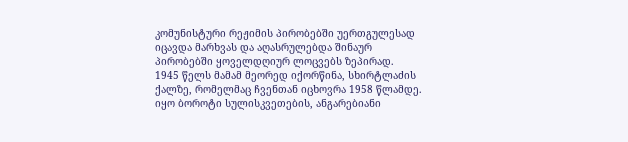კომუნისტური რეჟიმის პირობებში უერთგულესად იცავდა მარხვას და აღასრულებდა შინაურ პირობებში ყოველდღიურ ლოცვებს ზეპირად.
1945 წელს მამამ მეორედ იქორწინა, სხირტლაძის ქალზე, რომელმაც ჩვენთან იცხოვრა 1958 წლამდე. იყო ბოროტი სულისკვეთების, ანგარებიანი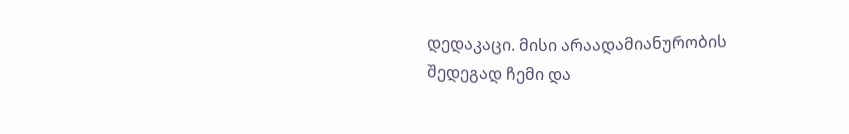დედაკაცი. მისი არაადამიანურობის შედეგად ჩემი და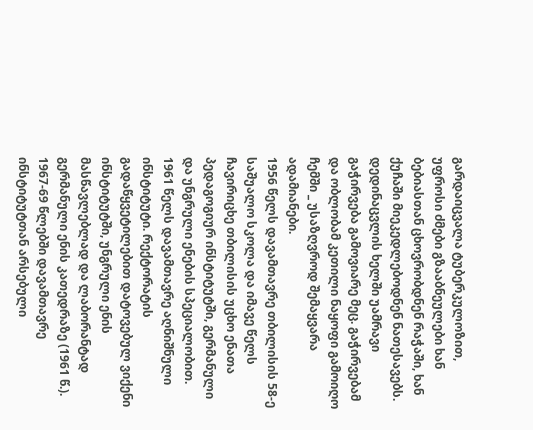გარდაიცვალა ტუბერკულოზით, უფროსი ძმები გზააბნეულები ხან ბებიასთან ცხოვრობდნენ რაჭაში, ხან ქუჩაში მიეკედლებოდნენ ნათესავებს. დედინაცვლის ხელში უამრავი გაჭირვება გამოვიარე მეც. გაჭირვებამ და ობლობამ კეთილი ნაყოფი გამოიღო ჩემში _ უსაზღვროდ შემაყვარა ადამიანები.
1956 წელს დავამთავრე თბილისის 58-ე საშუალო სკოლა და იმავე წელს ჩავირიცხე თბილისის უცხო ენათა პედაგოგიურ ინსტიტუტში, გერმანული და უნგრული ენების სპეციალობით. 1961 წელს დავამთავრე აღნიშნული ინსტიტუტი. რექტორატის გადაწყვეტილებით დატოვებულ ვიქენი ინსტიტუტში, უნგრული ენის მასწავლებლად და ლაბორანტად გერმანული ენის კათედრაზე (1961 წ.). 1967-69 წლებში დავამთავრე ინსტიტუტთან არსებული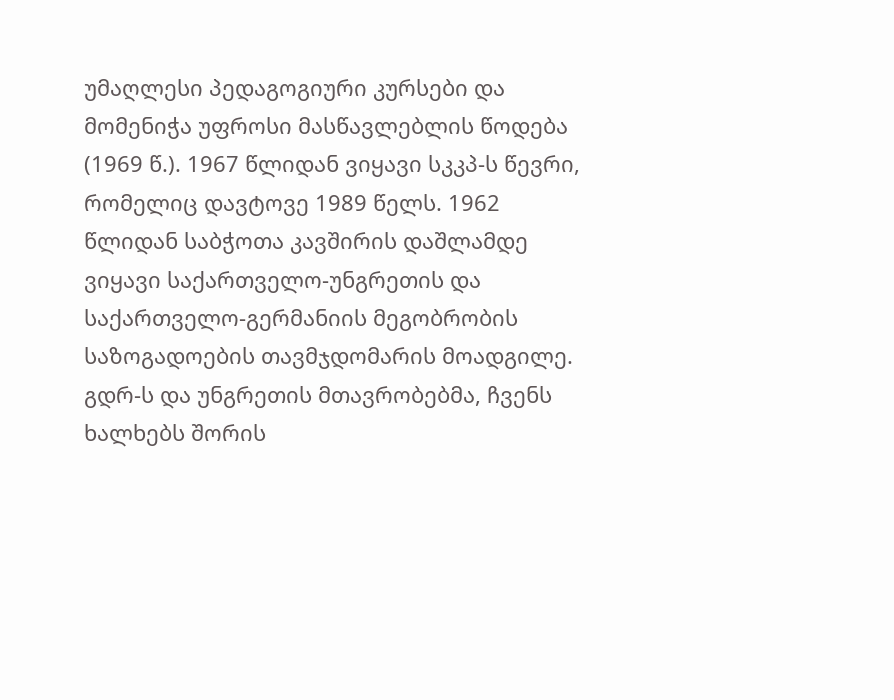უმაღლესი პედაგოგიური კურსები და მომენიჭა უფროსი მასწავლებლის წოდება (1969 წ.). 1967 წლიდან ვიყავი სკკპ-ს წევრი, რომელიც დავტოვე 1989 წელს. 1962 წლიდან საბჭოთა კავშირის დაშლამდე ვიყავი საქართველო-უნგრეთის და საქართველო-გერმანიის მეგობრობის საზოგადოების თავმჯდომარის მოადგილე. გდრ-ს და უნგრეთის მთავრობებმა, ჩვენს ხალხებს შორის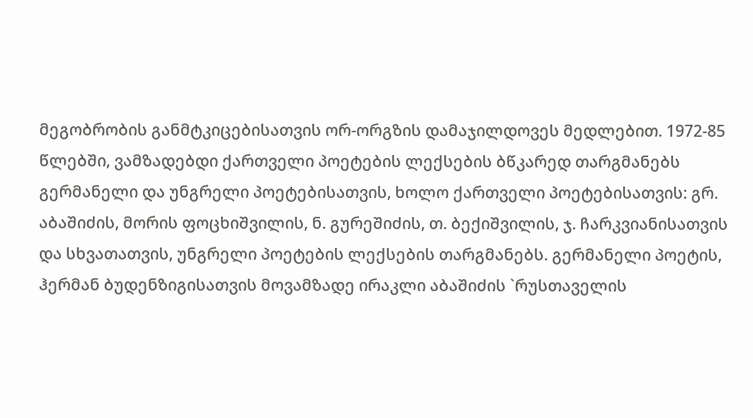მეგობრობის განმტკიცებისათვის ორ-ორგზის დამაჯილდოვეს მედლებით. 1972-85 წლებში, ვამზადებდი ქართველი პოეტების ლექსების ბწკარედ თარგმანებს გერმანელი და უნგრელი პოეტებისათვის, ხოლო ქართველი პოეტებისათვის: გრ. აბაშიძის, მორის ფოცხიშვილის, ნ. გურეშიძის, თ. ბექიშვილის, ჯ. ჩარკვიანისათვის და სხვათათვის, უნგრელი პოეტების ლექსების თარგმანებს. გერმანელი პოეტის, ჰერმან ბუდენზიგისათვის მოვამზადე ირაკლი აბაშიძის `რუსთაველის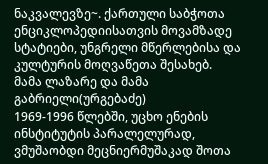ნაკვალევზე~. ქართული საბჭოთა ენციკლოპედიისათვის მოვამზადე სტატიები, უნგრელი მწერლებისა და კულტურის მოღვაწეთა შესახებ.
მამა ლაზარე და მამა გაბრიელი(ურგებაძე)
1969-1996 წლებში, უცხო ენების ინსტიტუტის პარალელურად, ვმუშაობდი მეცნიერმუშაკად შოთა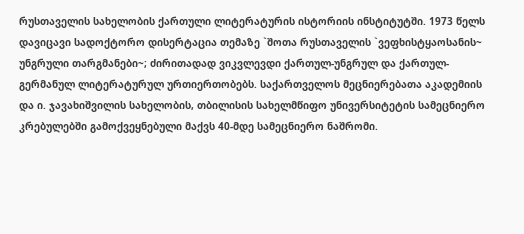რუსთაველის სახელობის ქართული ლიტერატურის ისტორიის ინსტიტუტში. 1973 წელს დავიცავი სადოქტორო დისერტაცია თემაზე `შოთა რუსთაველის `ვეფხისტყაოსანის~ უნგრული თარგმანები~; ძირითადად ვიკვლევდი ქართულ-უნგრულ და ქართულ-გერმანულ ლიტერატურულ ურთიერთობებს. საქართველოს მეცნიერებათა აკადემიის და ი. ჯავახიშვილის სახელობის, თბილისის სახელმწიფო უნივერსიტეტის სამეცნიერო კრებულებში გამოქვეყნებული მაქვს 40-მდე სამეცნიერო ნაშრომი.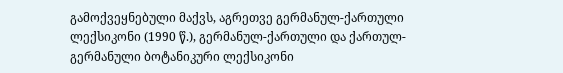გამოქვეყნებული მაქვს, აგრეთვე გერმანულ-ქართული ლექსიკონი (1990 წ.), გერმანულ-ქართული და ქართულ-გერმანული ბოტანიკური ლექსიკონი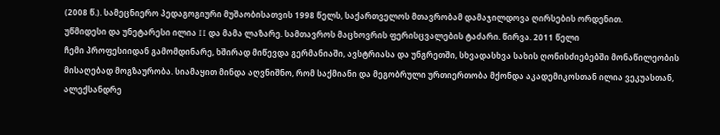(2008 წ.). სამეცნიერო პედაგოგიური მუშაობისათვის 1998 წელს, საქართველოს მთავრობამ დამაჯილდოვა ღირსების ორდენით.
უწმიდესი და უნეტარესი ილია II და მამა ლაზარე. სამთავროს მაცხოვრის ფერისცვალების ტაძარი. წირვა. 2011 წელი
ჩემი პროფესიიდან გამომდინარე, ხშირად მიწევდა გერმანიაში, ავსტრიასა და უნგრეთში, სხვადასხვა სახის ღონისძიებებში მონაწილეობის მისაღებად მოგზაურობა. სიამაყით მინდა აღვნიშნო, რომ საქმიანი და მეგობრული ურთიერთობა მქონდა აკადემიკოსთან ილია ვეკუასთან, ალექსანდრე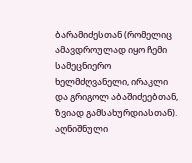ბარამიძესთან (რომელიც ამავდროულად იყო ჩემი სამეცნიერო ხელმძღვანელი, ირაკლი და გრიგოლ აბაშიძეებთან, ზვიად გამსახურდიასთან). აღნიშნული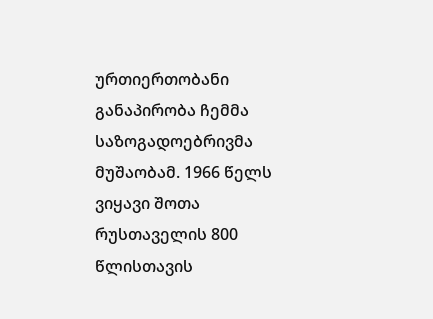ურთიერთობანი განაპირობა ჩემმა საზოგადოებრივმა მუშაობამ. 1966 წელს ვიყავი შოთა რუსთაველის 800 წლისთავის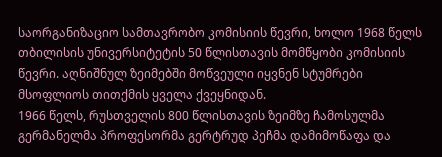საორგანიზაციო სამთავრობო კომისიის წევრი, ხოლო 1968 წელს თბილისის უნივერსიტეტის 50 წლისთავის მომწყობი კომისიის წევრი. აღნიშნულ ზეიმებში მოწვეული იყვნენ სტუმრები მსოფლიოს თითქმის ყველა ქვეყნიდან.
1966 წელს, რუსთველის 800 წლისთავის ზეიმზე ჩამოსულმა გერმანელმა პროფესორმა გერტრუდ პეჩმა დამიმოწაფა და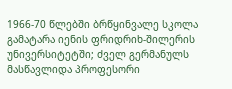1966-70 წლებში ბრწყინვალე სკოლა გამატარა იენის ფრიდრიხ-შილერის უნივერსიტეტში; ძველ გერმანულს მასწავლიდა პროფესორი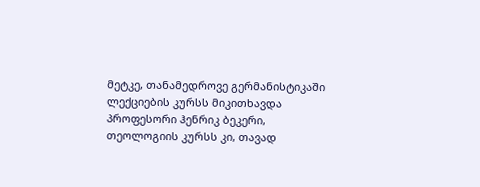მეტკე, თანამედროვე გერმანისტიკაში ლექციების კურსს მიკითხავდა პროფესორი ჰენრიკ ბეკერი, თეოლოგიის კურსს კი, თავად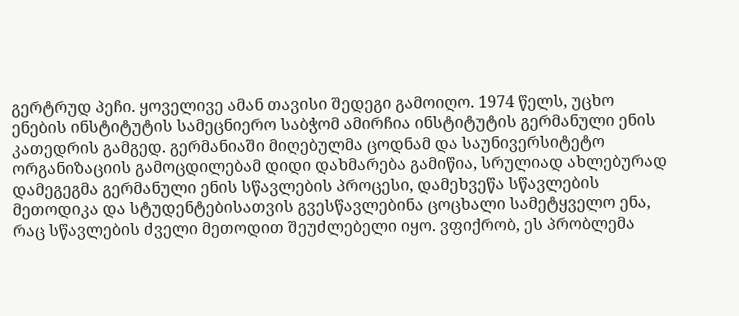გერტრუდ პეჩი. ყოველივე ამან თავისი შედეგი გამოიღო. 1974 წელს, უცხო ენების ინსტიტუტის სამეცნიერო საბჭომ ამირჩია ინსტიტუტის გერმანული ენის კათედრის გამგედ. გერმანიაში მიღებულმა ცოდნამ და საუნივერსიტეტო ორგანიზაციის გამოცდილებამ დიდი დახმარება გამიწია, სრულიად ახლებურად დამეგეგმა გერმანული ენის სწავლების პროცესი, დამეხვეწა სწავლების მეთოდიკა და სტუდენტებისათვის გვესწავლებინა ცოცხალი სამეტყველო ენა, რაც სწავლების ძველი მეთოდით შეუძლებელი იყო. ვფიქრობ, ეს პრობლემა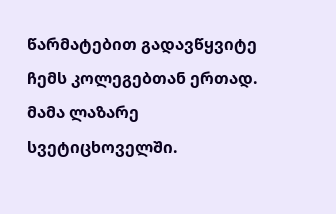წარმატებით გადავწყვიტე ჩემს კოლეგებთან ერთად.
მამა ლაზარე სვეტიცხოველში.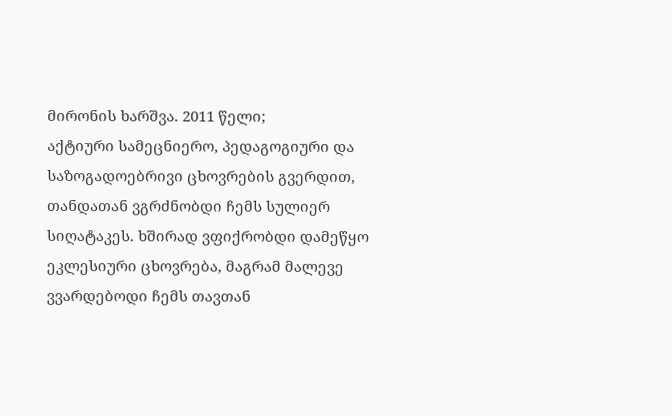მირონის ხარშვა. 2011 წელი;
აქტიური სამეცნიერო, პედაგოგიური და საზოგადოებრივი ცხოვრების გვერდით, თანდათან ვგრძნობდი ჩემს სულიერ სიღატაკეს. ხშირად ვფიქრობდი დამეწყო ეკლესიური ცხოვრება, მაგრამ მალევე ვვარდებოდი ჩემს თავთან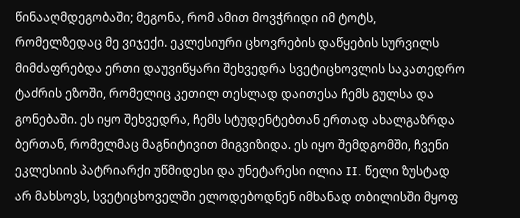წინააღმდეგობაში; მეგონა, რომ ამით მოვჭრიდი იმ ტოტს, რომელზედაც მე ვიჯექი. ეკლესიური ცხოვრების დაწყების სურვილს მიმძაფრებდა ერთი დაუვიწყარი შეხვედრა სვეტიცხოვლის საკათედრო ტაძრის ეზოში, რომელიც კეთილ თესლად დაითესა ჩემს გულსა და გონებაში. ეს იყო შეხვედრა, ჩემს სტუდენტებთან ერთად ახალგაზრდა ბერთან, რომელმაც მაგნიტივით მიგვიზიდა. ეს იყო შემდგომში, ჩვენი ეკლესიის პატრიარქი უწმიდესი და უნეტარესი ილია II. წელი ზუსტად არ მახსოვს, სვეტიცხოველში ელოდებოდნენ იმხანად თბილისში მყოფ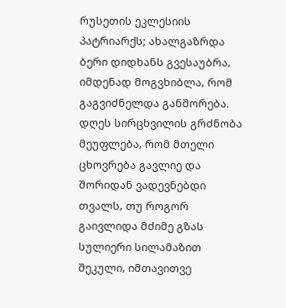რუსეთის ეკლესიის პატრიარქს; ახალგაზრდა ბერი დიდხანს გვესაუბრა, იმდენად მოგვხიბლა, რომ გაგვიძნელდა განშორება. დღეს სირცხვილის გრძნობა მეუფლება, რომ მთელი ცხოვრება გავლიე და შორიდან ვადევნებდი თვალს, თუ როგორ გაივლიდა მძიმე გზას სულიერი სილამაზით შეკული, იმთავითვე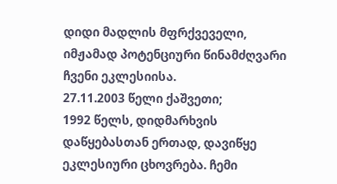დიდი მადლის მფრქვეველი, იმჟამად პოტენციური წინამძღვარი ჩვენი ეკლესიისა.
27.11.2003 წელი ქაშვეთი;
1992 წელს, დიდმარხვის დაწყებასთან ერთად, დავიწყე ეკლესიური ცხოვრება. ჩემი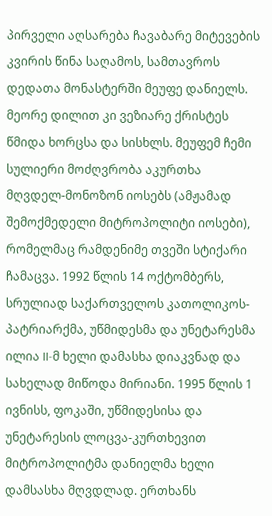პირველი აღსარება ჩავაბარე მიტევების კვირის წინა საღამოს, სამთავროს დედათა მონასტერში მეუფე დანიელს. მეორე დილით კი ვეზიარე ქრისტეს წმიდა ხორცსა და სისხლს. მეუფემ ჩემი სულიერი მოძღვრობა აკურთხა მღვდელ-მონოზონ იოსებს (ამჟამად შემოქმედელი მიტროპოლიტი იოსები), რომელმაც რამდენიმე თვეში სტიქარი ჩამაცვა. 1992 წლის 14 ოქტომბერს, სრულიად საქართველოს კათოლიკოს-პატრიარქმა, უწმიდესმა და უნეტარესმა ილია II-მ ხელი დამასხა დიაკვნად და სახელად მიწოდა მირიანი. 1995 წლის 1 ივნისს, ფოკაში, უწმიდესისა და უნეტარესის ლოცვა-კურთხევით მიტროპოლიტმა დანიელმა ხელი დამსასხა მღვდლად. ერთხანს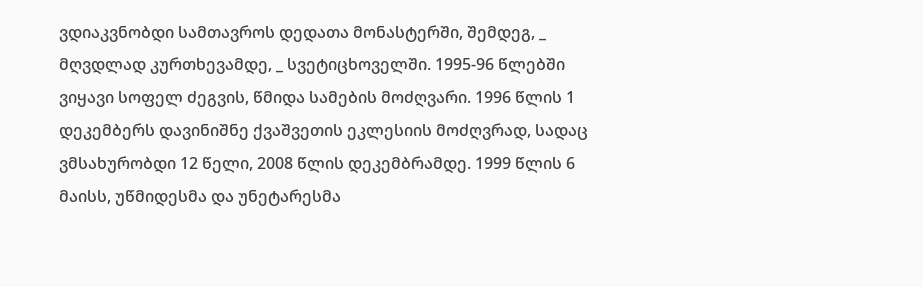ვდიაკვნობდი სამთავროს დედათა მონასტერში, შემდეგ, _ მღვდლად კურთხევამდე, _ სვეტიცხოველში. 1995-96 წლებში ვიყავი სოფელ ძეგვის, წმიდა სამების მოძღვარი. 1996 წლის 1 დეკემბერს დავინიშნე ქვაშვეთის ეკლესიის მოძღვრად, სადაც ვმსახურობდი 12 წელი, 2008 წლის დეკემბრამდე. 1999 წლის 6 მაისს, უწმიდესმა და უნეტარესმა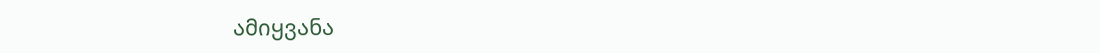ამიყვანა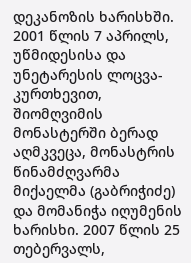დეკანოზის ხარისხში. 2001 წლის 7 აპრილს, უწმიდესისა და უნეტარესის ლოცვა-კურთხევით, შიომღვიმის მონასტერში ბერად აღმკვეცა, მონასტრის წინამძღვარმა მიქაელმა (გაბრიჭიძე) და მომანიჭა იღუმენის ხარისხი. 2007 წლის 25 თებერვალს,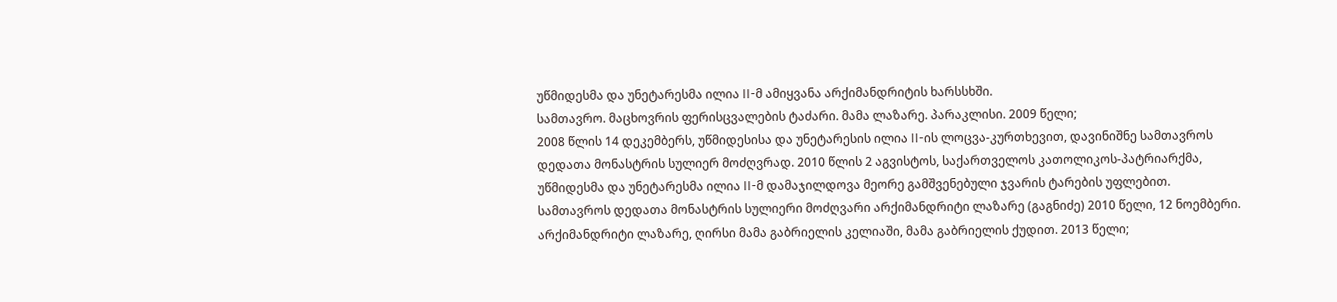უწმიდესმა და უნეტარესმა ილია II-მ ამიყვანა არქიმანდრიტის ხარსსხში.
სამთავრო. მაცხოვრის ფერისცვალების ტაძარი. მამა ლაზარე. პარაკლისი. 2009 წელი;
2008 წლის 14 დეკემბერს, უწმიდესისა და უნეტარესის ილია II-ის ლოცვა-კურთხევით, დავინიშნე სამთავროს დედათა მონასტრის სულიერ მოძღვრად. 2010 წლის 2 აგვისტოს, საქართველოს კათოლიკოს-პატრიარქმა, უწმიდესმა და უნეტარესმა ილია II-მ დამაჯილდოვა მეორე გამშვენებული ჯვარის ტარების უფლებით.
სამთავროს დედათა მონასტრის სულიერი მოძღვარი არქიმანდრიტი ლაზარე (გაგნიძე) 2010 წელი, 12 ნოემბერი.
არქიმანდრიტი ლაზარე, ღირსი მამა გაბრიელის კელიაში, მამა გაბრიელის ქუდით. 2013 წელი;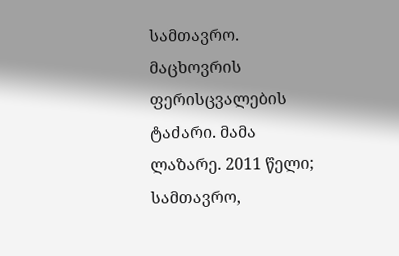სამთავრო. მაცხოვრის ფერისცვალების ტაძარი. მამა ლაზარე. 2011 წელი;
სამთავრო,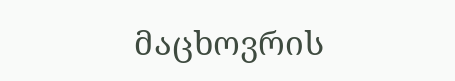მაცხოვრის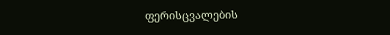ფერისცვალების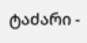ტაძარი -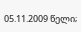05.11.2009 წელი;